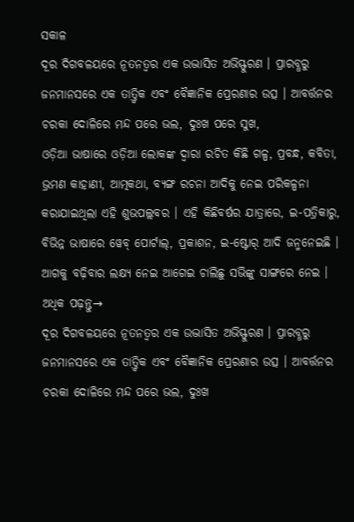ସକାଳ
ଦୂର ଦିଗବଳୟରେ ନୂତନତ୍ୱର ଏକ ଉଦ୍ଭାସିତ ଅଭିସ୍ଫୁରଣ । ପ୍ରାରବ୍ଧରୁ ଜନମାନସରେ ଏକ ତାତ୍ତ୍ୱିକ ଏବଂ ବୈଜ୍ଞାନିକ ପ୍ରେରଣାର ଉତ୍ସ । ଆବର୍ତ୍ତନର ଚରକା ଦୋଳିରେ ମନ୍ଦ ପରେ ଭଲ, ଦୁଃଖ ପରେ ସୁଖ,
ଓଡ଼ିଆ ଭାଷାରେ ଓଡ଼ିଆ ଲୋକଙ୍କ ଦ୍ୱାରା ରଚିତ କିଛି ଗଳ୍ପ, ପ୍ରବନ୍ଧ, କବିତା, ଭ୍ରମଣ କାହାଣୀ, ଆତ୍ମକଥା, ବ୍ୟଙ୍ଗ ରଚନା ଆଦିକୁ ନେଇ ପରିକଳ୍ପନା କରାଯାଇଥିଲା ଏହି ଶୁଭପଲ୍ଲବର । ଏହି କିଛିବର୍ଷର ଯାତ୍ରାରେ, ଇ-ପତ୍ରିକାରୁ, ବିଭିନ୍ନ ଭାଷାରେ ୱେବ୍ ପୋର୍ଟାଲ୍, ପ୍ରକାଶନ, ଇ-ଷ୍ଟୋର୍ ଆଦି ଜନ୍ମନେଇଛି । ଆଗକୁ ବଢ଼ିବାର ଲକ୍ଷ୍ୟ ନେଇ ଆଗେଇ ଚାଲିଛୁ ସଭିଙ୍କୁ ସାଙ୍ଗରେ ନେଇ ।
ଅଧିକ ପଢ଼ନ୍ତୁ→
ଦୂର ଦିଗବଳୟରେ ନୂତନତ୍ୱର ଏକ ଉଦ୍ଭାସିତ ଅଭିସ୍ଫୁରଣ । ପ୍ରାରବ୍ଧରୁ ଜନମାନସରେ ଏକ ତାତ୍ତ୍ୱିକ ଏବଂ ବୈଜ୍ଞାନିକ ପ୍ରେରଣାର ଉତ୍ସ । ଆବର୍ତ୍ତନର ଚରକା ଦୋଳିରେ ମନ୍ଦ ପରେ ଭଲ, ଦୁଃଖ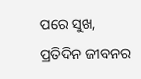ପରେ ସୁଖ,
ପ୍ରତିଦିନ ଜୀବନର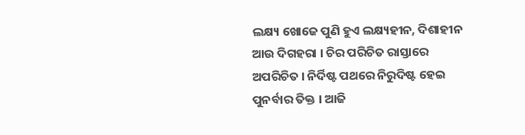ଲକ୍ଷ୍ୟ ଖୋଜେ ପୁଣି ହୁଏ ଲକ୍ଷ୍ୟହୀନ, ଦିଶାହୀନ ଆଉ ଦିଗହରା । ଚିର ପରିଚିତ ରାସ୍ତାରେ ଅପରିଚିତ । ନିର୍ଦିଷ୍ଟ ପଥରେ ନିରୁଦିଷ୍ଟ ହେଇ ପୁନର୍ବାର ତିକ୍ତ । ଆଜି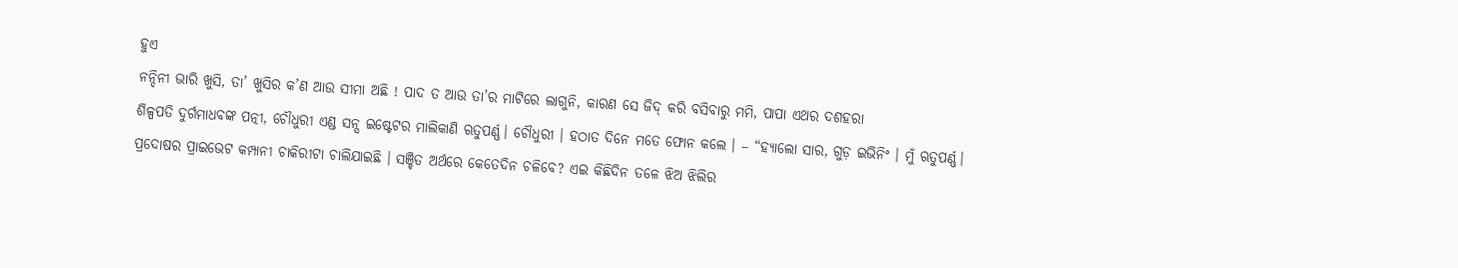ହୁଏ
ନନ୍ଦିନୀ ଭାରି ଖୁସି, ତା’ ଖୁସିର କ’ଣ ଆଉ ସୀମା ଅଛି ! ପାଦ ତ ଆଉ ତା’ର ମାଟିରେ ଲାଗୁନି, କାରଣ ସେ ଜିଦ୍ କରି ବସିବାରୁ ମମି, ପାପା ଏଥର ଦଶହରା
ଶିଳ୍ପପତି ଦୁର୍ଗମାଧବଙ୍କ ପତ୍ନୀ, ଚୌଧୁରୀ ଏଣ୍ଡ ସନ୍ସ ଇଷ୍ଟେଟର ମାଲିକାଣି ଋତୁପର୍ଣ୍ଣ। ଚୌଧୁରୀ । ହଠାତ ଦିନେ ମତେ ଫୋନ କଲେ । – “ହ୍ୟାଲୋ ସାର, ଗୁଡ଼ ଇଭିନିଂ । ମୁଁ ଋତୁପର୍ଣ୍ଣ।
ପ୍ରଦୋଷର ପ୍ରାଇଭେଟ କମ୍ପାନୀ ଚାକିରୀଟା ଚାଲିଯାଇଛି । ସଞ୍ଚିତ ଅର୍ଥରେ କେତେଦିନ ଚଳିବେ? ଏଇ କିଛିଦିନ ତଳେ ଝିଅ ଝିଲିର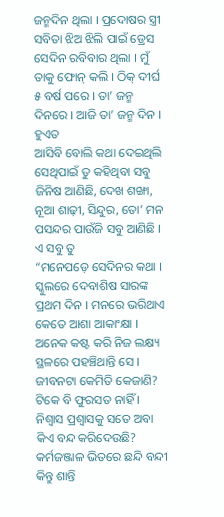ଜନ୍ମଦିନ ଥିଲା । ପ୍ରଦୋଷର ସ୍ତ୍ରୀ ସବିତା ଝିଅ ଝିଲି ପାଇଁ ଡ୍ରେସ
ସେଦିନ ରବିବାର ଥିଲା । ମୁଁ ତାକୁ ଫୋନ୍ କଲି । ଠିକ୍ ଦୀର୍ଘ ୫ ବର୍ଷ ପରେ । ତା’ ଜନ୍ମ ଦିନରେ । ଆଜି ତା’ ଜନ୍ମ ଦିନ । ହୁଏତ
ଆସିବି ବୋଲି କଥା ଦେଇଥିଲି ସେଥିପାଇଁ ତୁ କହିଥିବା ସବୁ ଜିନିଷ ଆଣିଛି, ଦେଖ ଶଙ୍ଖା, ନୂଆ ଶାଢ଼ୀ, ସିନ୍ଦୁର, ତୋ’ ମନ ପସନ୍ଦର ପାଉଁଜି ସବୁ ଆଣିଛି । ଏ ସବୁ ତୁ
“ମନେପଡ଼େ ସେଦିନର କଥା । ସ୍କୁଲରେ ଦେବାଶିଷ ସାରଙ୍କ ପ୍ରଥମ ଦିନ । ମନରେ ଭରିଥାଏ କେତେ ଆଶା ଆକାଂକ୍ଷା । ଅନେକ କଷ୍ଟ କରି ନିଜ ଲକ୍ଷ୍ୟ ସ୍ଥଳରେ ପହଞ୍ଚିଥାନ୍ତି ସେ ।
ଜୀବନଟା କେମିତି କେଜାଣି? ଟିକେ ବି ଫୁରସତ ନାହିଁ । ନିଶ୍ୱାସ ପ୍ରଶ୍ୱାସକୁ ସତେ ଅବା କିଏ ବନ୍ଦ କରିଦେଉଛି? କର୍ମଜଞ୍ଜାଳ ଭିତରେ ଛନ୍ଦି ବନ୍ଦୀ କିନ୍ତୁ ଶାନ୍ତି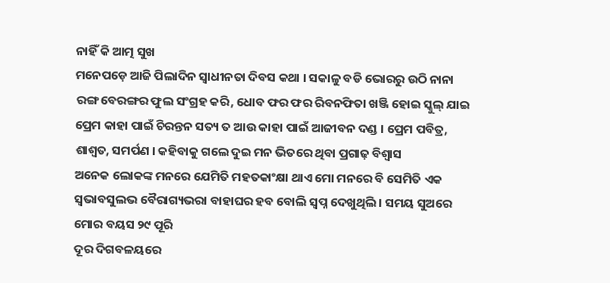ନାହିଁ କି ଆତ୍ମ ସୁଖ
ମନେପଡ଼େ ଆଜି ପିଲାଦିନ ସ୍ୱାଧୀନତା ଦିବସ କଥା । ସକାଳୁ ବଡି ଭୋରରୁ ଉଠି ନାନା ରଙ୍ଗ ବେରଙ୍ଗର ଫୁଲ ସଂଗ୍ରହ କରି, ଧୋବ ଫର ଫର ରିବନଫିତା ଖଞ୍ଜି ହୋଇ ସ୍କୁଲ୍ ଯାଇ
ପ୍ରେମ କାହା ପାଇଁ ଚିରନ୍ତନ ସତ୍ୟ ତ ଆଉ କାହା ପାଇଁ ଆଜୀବନ ଦଣ୍ଡ । ପ୍ରେମ ପବିତ୍ର, ଶାଶ୍ଵତ, ସମର୍ପଣ । କହିବାକୁ ଗଲେ ଦୁଇ ମନ ଭିତରେ ଥିବା ପ୍ରଗାଢ଼ ବିଶ୍ୱାସ
ଅନେକ ଲୋକଙ୍କ ମନରେ ଯେମିତି ମହତକାଂକ୍ଷା ଥାଏ ମୋ ମନରେ ବି ସେମିତି ଏକ ସ୍ୱଭାବସୁଲଭ ବୈରାଗ୍ୟଭରା ବାହାଘର ହବ ବୋଲି ସ୍ୱପ୍ନ ଦେଖୁଥିଲି । ସମୟ ସୁଅରେ ମୋର ବୟସ ୨୯ ପୂରି
ଦୂର ଦିଗବଳୟରେ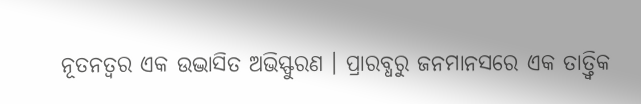ନୂତନତ୍ୱର ଏକ ଉଦ୍ଭାସିତ ଅଭିସ୍ଫୁରଣ । ପ୍ରାରବ୍ଧରୁ ଜନମାନସରେ ଏକ ତାତ୍ତ୍ୱିକ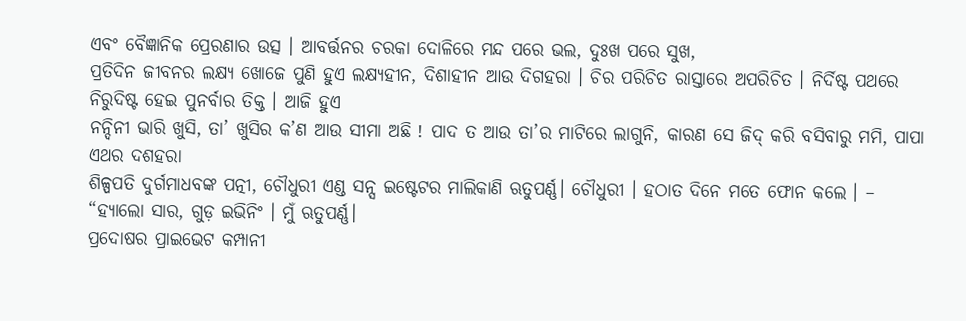ଏବଂ ବୈଜ୍ଞାନିକ ପ୍ରେରଣାର ଉତ୍ସ । ଆବର୍ତ୍ତନର ଚରକା ଦୋଳିରେ ମନ୍ଦ ପରେ ଭଲ, ଦୁଃଖ ପରେ ସୁଖ,
ପ୍ରତିଦିନ ଜୀବନର ଲକ୍ଷ୍ୟ ଖୋଜେ ପୁଣି ହୁଏ ଲକ୍ଷ୍ୟହୀନ, ଦିଶାହୀନ ଆଉ ଦିଗହରା । ଚିର ପରିଚିତ ରାସ୍ତାରେ ଅପରିଚିତ । ନିର୍ଦିଷ୍ଟ ପଥରେ ନିରୁଦିଷ୍ଟ ହେଇ ପୁନର୍ବାର ତିକ୍ତ । ଆଜି ହୁଏ
ନନ୍ଦିନୀ ଭାରି ଖୁସି, ତା’ ଖୁସିର କ’ଣ ଆଉ ସୀମା ଅଛି ! ପାଦ ତ ଆଉ ତା’ର ମାଟିରେ ଲାଗୁନି, କାରଣ ସେ ଜିଦ୍ କରି ବସିବାରୁ ମମି, ପାପା ଏଥର ଦଶହରା
ଶିଳ୍ପପତି ଦୁର୍ଗମାଧବଙ୍କ ପତ୍ନୀ, ଚୌଧୁରୀ ଏଣ୍ଡ ସନ୍ସ ଇଷ୍ଟେଟର ମାଲିକାଣି ଋତୁପର୍ଣ୍ଣ। ଚୌଧୁରୀ । ହଠାତ ଦିନେ ମତେ ଫୋନ କଲେ । – “ହ୍ୟାଲୋ ସାର, ଗୁଡ଼ ଇଭିନିଂ । ମୁଁ ଋତୁପର୍ଣ୍ଣ।
ପ୍ରଦୋଷର ପ୍ରାଇଭେଟ କମ୍ପାନୀ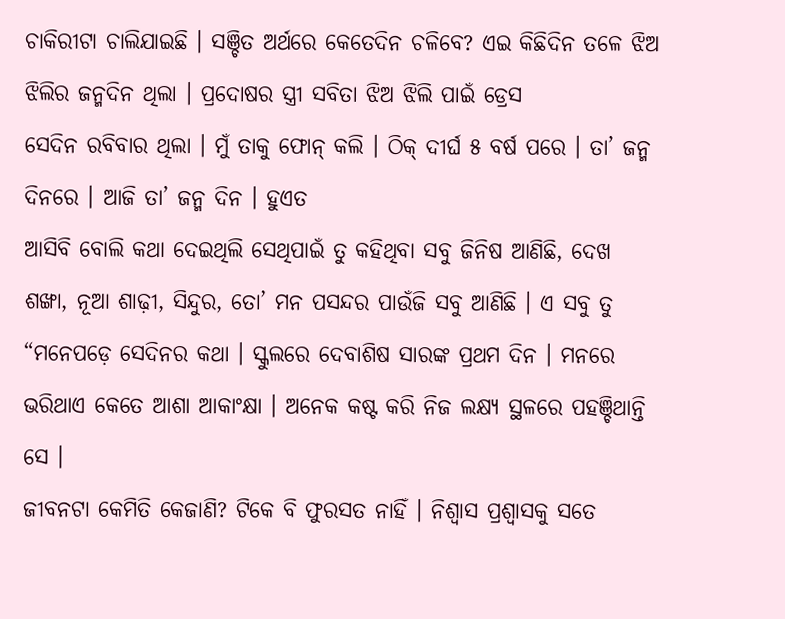ଚାକିରୀଟା ଚାଲିଯାଇଛି । ସଞ୍ଚିତ ଅର୍ଥରେ କେତେଦିନ ଚଳିବେ? ଏଇ କିଛିଦିନ ତଳେ ଝିଅ ଝିଲିର ଜନ୍ମଦିନ ଥିଲା । ପ୍ରଦୋଷର ସ୍ତ୍ରୀ ସବିତା ଝିଅ ଝିଲି ପାଇଁ ଡ୍ରେସ
ସେଦିନ ରବିବାର ଥିଲା । ମୁଁ ତାକୁ ଫୋନ୍ କଲି । ଠିକ୍ ଦୀର୍ଘ ୫ ବର୍ଷ ପରେ । ତା’ ଜନ୍ମ ଦିନରେ । ଆଜି ତା’ ଜନ୍ମ ଦିନ । ହୁଏତ
ଆସିବି ବୋଲି କଥା ଦେଇଥିଲି ସେଥିପାଇଁ ତୁ କହିଥିବା ସବୁ ଜିନିଷ ଆଣିଛି, ଦେଖ ଶଙ୍ଖା, ନୂଆ ଶାଢ଼ୀ, ସିନ୍ଦୁର, ତୋ’ ମନ ପସନ୍ଦର ପାଉଁଜି ସବୁ ଆଣିଛି । ଏ ସବୁ ତୁ
“ମନେପଡ଼େ ସେଦିନର କଥା । ସ୍କୁଲରେ ଦେବାଶିଷ ସାରଙ୍କ ପ୍ରଥମ ଦିନ । ମନରେ ଭରିଥାଏ କେତେ ଆଶା ଆକାଂକ୍ଷା । ଅନେକ କଷ୍ଟ କରି ନିଜ ଲକ୍ଷ୍ୟ ସ୍ଥଳରେ ପହଞ୍ଚିଥାନ୍ତି ସେ ।
ଜୀବନଟା କେମିତି କେଜାଣି? ଟିକେ ବି ଫୁରସତ ନାହିଁ । ନିଶ୍ୱାସ ପ୍ରଶ୍ୱାସକୁ ସତେ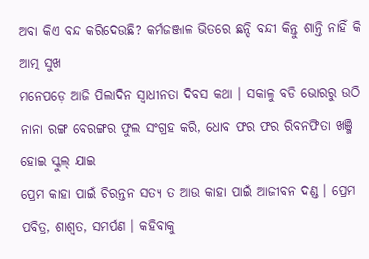ଅବା କିଏ ବନ୍ଦ କରିଦେଉଛି? କର୍ମଜଞ୍ଜାଳ ଭିତରେ ଛନ୍ଦି ବନ୍ଦୀ କିନ୍ତୁ ଶାନ୍ତି ନାହିଁ କି ଆତ୍ମ ସୁଖ
ମନେପଡ଼େ ଆଜି ପିଲାଦିନ ସ୍ୱାଧୀନତା ଦିବସ କଥା । ସକାଳୁ ବଡି ଭୋରରୁ ଉଠି ନାନା ରଙ୍ଗ ବେରଙ୍ଗର ଫୁଲ ସଂଗ୍ରହ କରି, ଧୋବ ଫର ଫର ରିବନଫିତା ଖଞ୍ଜି ହୋଇ ସ୍କୁଲ୍ ଯାଇ
ପ୍ରେମ କାହା ପାଇଁ ଚିରନ୍ତନ ସତ୍ୟ ତ ଆଉ କାହା ପାଇଁ ଆଜୀବନ ଦଣ୍ଡ । ପ୍ରେମ ପବିତ୍ର, ଶାଶ୍ଵତ, ସମର୍ପଣ । କହିବାକୁ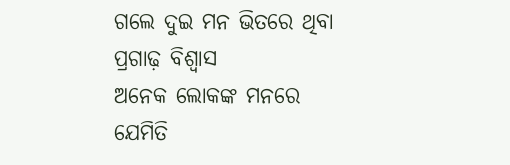ଗଲେ ଦୁଇ ମନ ଭିତରେ ଥିବା ପ୍ରଗାଢ଼ ବିଶ୍ୱାସ
ଅନେକ ଲୋକଙ୍କ ମନରେ ଯେମିତି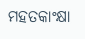ମହତକାଂକ୍ଷା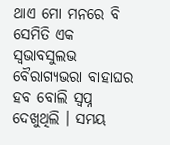ଥାଏ ମୋ ମନରେ ବି ସେମିତି ଏକ ସ୍ୱଭାବସୁଲଭ ବୈରାଗ୍ୟଭରା ବାହାଘର ହବ ବୋଲି ସ୍ୱପ୍ନ ଦେଖୁଥିଲି । ସମୟ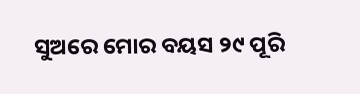ସୁଅରେ ମୋର ବୟସ ୨୯ ପୂରି